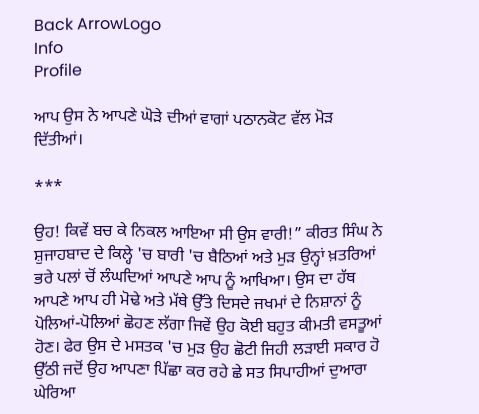Back ArrowLogo
Info
Profile

ਆਪ ਉਸ ਨੇ ਆਪਣੇ ਘੋੜੇ ਦੀਆਂ ਵਾਗਾਂ ਪਠਾਨਕੋਟ ਵੱਲ ਮੋੜ ਦਿੱਤੀਆਂ।

***

ਉਹ! ਕਿਵੇਂ ਬਚ ਕੇ ਨਿਕਲ ਆਇਆ ਸੀ ਉਸ ਵਾਰੀ!” ਕੀਰਤ ਸਿੰਘ ਨੇ ਸ਼ੁਜਾਹਬਾਦ ਦੇ ਕਿਲ੍ਹੇ 'ਚ ਬਾਰੀ 'ਚ ਬੈਠਿਆਂ ਅਤੇ ਮੁੜ ਉਨ੍ਹਾਂ ਖ਼ਤਰਿਆਂ ਭਰੇ ਪਲਾਂ ਚੋਂ ਲੰਘਦਿਆਂ ਆਪਣੇ ਆਪ ਨੂੰ ਆਖਿਆ। ਉਸ ਦਾ ਹੱਥ ਆਪਣੇ ਆਪ ਹੀ ਮੋਢੇ ਅਤੇ ਮੱਥੇ ਉੱਤੇ ਦਿਸਦੇ ਜਖਮਾਂ ਦੇ ਨਿਸ਼ਾਨਾਂ ਨੂੰ ਪੋਲਿਆਂ-ਪੋਲਿਆਂ ਛੋਹਣ ਲੱਗਾ ਜਿਵੇਂ ਉਹ ਕੋਈ ਬਹੁਤ ਕੀਮਤੀ ਵਸਤੂਆਂ ਹੋਣ। ਫੇਰ ਉਸ ਦੇ ਮਸਤਕ 'ਚ ਮੁੜ ਉਹ ਛੋਟੀ ਜਿਹੀ ਲੜਾਈ ਸਕਾਰ ਹੋ ਉੱਠੀ ਜਦੋਂ ਉਹ ਆਪਣਾ ਪਿੱਛਾ ਕਰ ਰਹੇ ਛੇ ਸਤ ਸਿਪਾਹੀਆਂ ਦੁਆਰਾ ਘੇਰਿਆ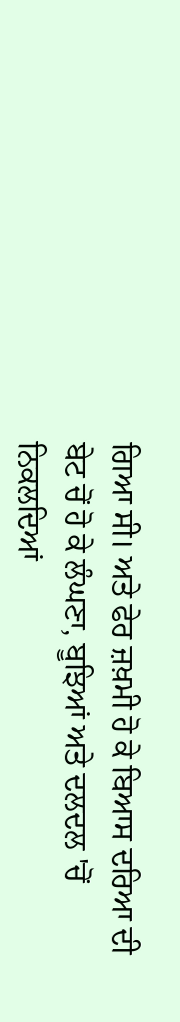ਗਿਆ ਸੀ। ਅਤੇ ਫੇਰ ਜ਼ਖ਼ਮੀ ਹੋ ਕੇ ਬਿਆਸ ਦਰਿਆ ਦੀ ਬੇਟ ਚੋਂ ਹੋ ਕੇ ਲੰਘਣਾ, ਬੂਝਿਆਂ ਅਤੇ ਦਲਦਲ 'ਚੋਂ ਨਿਕਲਦਿਆਂ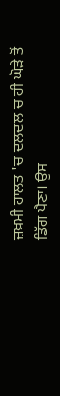ਜ਼ਖ਼ਮੀ ਹਾਲਤ 'ਚ ਦਲਦਲ ਚ ਹੀ ਘੋੜੇ ਤੋਂ ਡਿੱਗ ਪੈਣਾ। ਉਸ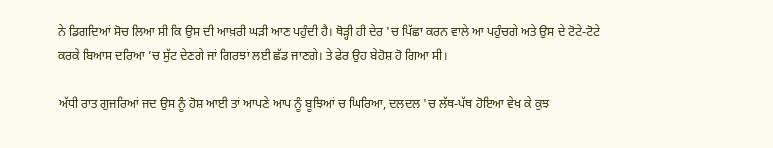ਨੇ ਡਿਗਦਿਆਂ ਸੋਚ ਲਿਆ ਸੀ ਕਿ ਉਸ ਦੀ ਆਖ਼ਰੀ ਘੜੀ ਆਣ ਪਹੁੰਦੀ ਹੈ। ਥੋੜ੍ਹੀ ਹੀ ਦੇਰ 'ਚ ਪਿੱਛਾ ਕਰਨ ਵਾਲੇ ਆ ਪਹੁੰਚਗੇ ਅਤੇ ਉਸ ਦੇ ਟੋਟੇ-ਟੋਟੇ ਕਰਕੇ ਬਿਆਸ ਦਰਿਆ ’ਚ ਸੁੱਟ ਦੇਣਗੇ ਜਾਂ ਗਿਰਝਾਂ ਲਈ ਛੱਡ ਜਾਣਗੇ। ਤੇ ਫੇਰ ਉਹ ਬੇਹੋਸ਼ ਹੋ ਗਿਆ ਸੀ।

ਅੱਧੀ ਰਾਤ ਗੁਜਰਿਆਂ ਜਦ ਉਸ ਨੂੰ ਹੋਸ਼ ਆਈ ਤਾਂ ਆਪਣੇ ਆਪ ਨੂੰ ਬੂਝਿਆਂ ਚ ਘਿਰਿਆ, ਦਲਦਲ 'ਚ ਲੱਥ-ਪੱਥ ਹੋਇਆ ਵੇਖ ਕੇ ਕੁਝ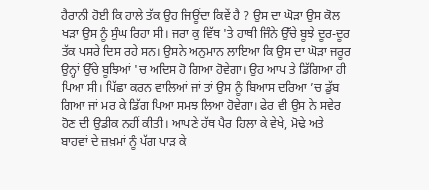ਹੈਰਾਨੀ ਹੋਈ ਕਿ ਹਾਲੇ ਤੱਕ ਉਹ ਜਿਊਂਦਾ ਕਿਵੇਂ ਹੈ ? ਉਸ ਦਾ ਘੋੜਾ ਉਸ ਕੋਲ ਖੜਾ ਉਸ ਨੂੰ ਸੁੰਘ ਰਿਹਾ ਸੀ। ਜਰਾ ਕੁ ਵਿੱਥ 'ਤੇ ਹਾਥੀ ਜਿੰਨੇ ਉੱਚੇ ਬੂਝੇ ਦੂਰ-ਦੂਰ ਤੱਕ ਪਸਰੇ ਦਿਸ ਰਹੇ ਸਨ। ਉਸਨੇ ਅਨੁਮਾਨ ਲਾਇਆ ਕਿ ਉਸ ਦਾ ਘੋੜਾ ਜਰੂਰ ਉਨ੍ਹਾਂ ਉੱਚੇ ਬੂਝਿਆਂ 'ਚ ਅਦਿਸ ਹੋ ਗਿਆ ਹੋਵੇਗਾ। ਉਹ ਆਪ ਤੇ ਡਿੱਗਿਆ ਹੀ ਪਿਆ ਸੀ। ਪਿੱਛਾ ਕਰਨ ਵਾਲਿਆਂ ਜਾਂ ਤਾਂ ਉਸ ਨੂੰ ਬਿਆਸ ਦਰਿਆ ’ਚ ਡੁੱਬ ਗਿਆ ਜਾਂ ਮਰ ਕੇ ਡਿੱਗ ਪਿਆ ਸਮਝ ਲਿਆ ਹੋਵੇਗਾ। ਫੇਰ ਵੀ ਉਸ ਨੇ ਸਵੇਰ ਹੋਣ ਦੀ ਉਡੀਕ ਨਹੀਂ ਕੀਤੀ। ਆਪਣੇ ਹੱਥ ਪੈਰ ਹਿਲਾ ਕੇ ਵੇਖੇ, ਮੋਢੇ ਅਤੇ ਬਾਹਵਾਂ ਦੇ ਜ਼ਖ਼ਮਾਂ ਨੂੰ ਪੱਗ ਪਾੜ ਕੇ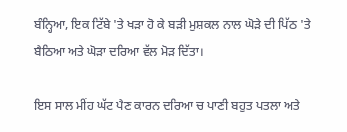ਬੰਨ੍ਹਿਆ, ਇਕ ਟਿੱਬੇ 'ਤੇ ਖੜਾ ਹੋ ਕੇ ਬੜੀ ਮੁਸ਼ਕਲ ਨਾਲ ਘੋੜੇ ਦੀ ਪਿੱਠ 'ਤੇ ਬੈਠਿਆ ਅਤੇ ਘੋੜਾ ਦਰਿਆ ਵੱਲ ਮੋੜ ਦਿੱਤਾ।

ਇਸ ਸਾਲ ਮੀਂਹ ਘੱਟ ਪੈਣ ਕਾਰਨ ਦਰਿਆ ਚ ਪਾਣੀ ਬਹੁਤ ਪਤਲਾ ਅਤੇ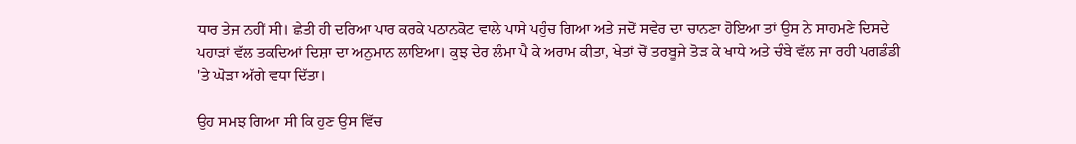ਧਾਰ ਤੇਜ ਨਹੀਂ ਸੀ। ਛੇਤੀ ਹੀ ਦਰਿਆ ਪਾਰ ਕਰਕੇ ਪਠਾਨਕੋਟ ਵਾਲੇ ਪਾਸੇ ਪਹੁੰਚ ਗਿਆ ਅਤੇ ਜਦੋਂ ਸਵੇਰ ਦਾ ਚਾਨਣਾ ਹੋਇਆ ਤਾਂ ਉਸ ਨੇ ਸਾਹਮਣੇ ਦਿਸਦੇ ਪਹਾੜਾਂ ਵੱਲ ਤਕਦਿਆਂ ਦਿਸ਼ਾ ਦਾ ਅਨੁਮਾਨ ਲਾਇਆ। ਕੁਝ ਦੇਰ ਲੰਮਾ ਪੈ ਕੇ ਅਰਾਮ ਕੀਤਾ, ਖੇਤਾਂ ਚੋਂ ਤਰਬੂਜੇ ਤੋੜ ਕੇ ਖਾਧੇ ਅਤੇ ਚੰਬੇ ਵੱਲ ਜਾ ਰਹੀ ਪਗਡੰਡੀ 'ਤੇ ਘੋੜਾ ਅੱਗੇ ਵਧਾ ਦਿੱਤਾ।

ਉਹ ਸਮਝ ਗਿਆ ਸੀ ਕਿ ਹੁਣ ਉਸ ਵਿੱਚ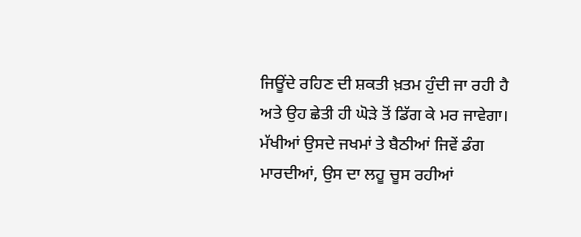ਜਿਊਂਦੇ ਰਹਿਣ ਦੀ ਸ਼ਕਤੀ ਖ਼ਤਮ ਹੁੰਦੀ ਜਾ ਰਹੀ ਹੈ ਅਤੇ ਉਹ ਛੇਤੀ ਹੀ ਘੋੜੇ ਤੋਂ ਡਿੱਗ ਕੇ ਮਰ ਜਾਵੇਗਾ। ਮੱਖੀਆਂ ਉਸਦੇ ਜਖਮਾਂ ਤੇ ਬੈਠੀਆਂ ਜਿਵੇਂ ਡੰਗ ਮਾਰਦੀਆਂ, ਉਸ ਦਾ ਲਹੂ ਚੂਸ ਰਹੀਆਂ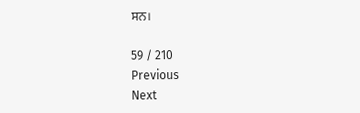ਸਨ।

59 / 210
Previous
Next